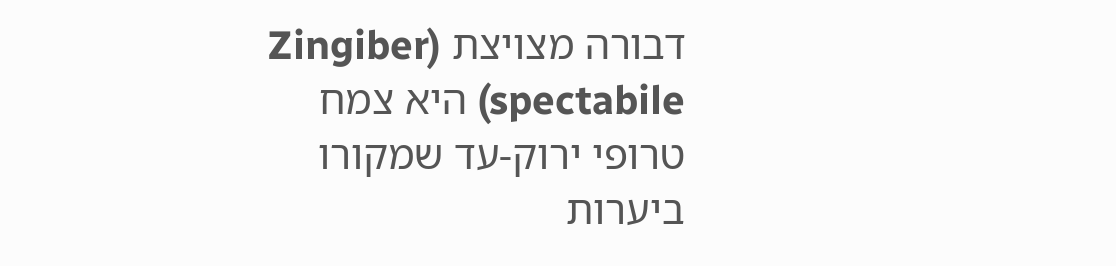דבורה מצויצת (Zingiber spectabile) היא צמח טרופי ירוק-עד שמקורו ביערות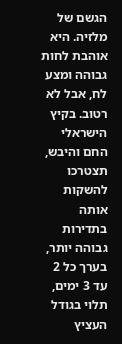הגשם של מלזיה. היא אוהבת לחות גבוהה ומצע לח, אבל לא רטוב. בקיץ הישראלי החם והיבש, תצטרכו להשקות אותה בתדירות גבוהה יותר, בערך כל 2 עד 3 ימים, תלוי בגודל העציץ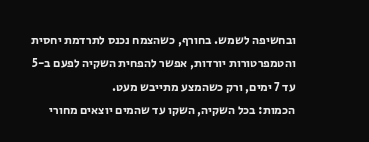ובחשיפה לשמש. בחורף, כשהצמח נכנס לתרדמת יחסית והטמפרטורות יורדות, אפשר להפחית השקיה לפעם ב-5 עד 7 ימים, ורק כשהמצע מתייבש מעט.
הכמות: בכל השקיה, השקו עד שהמים יוצאים מחורי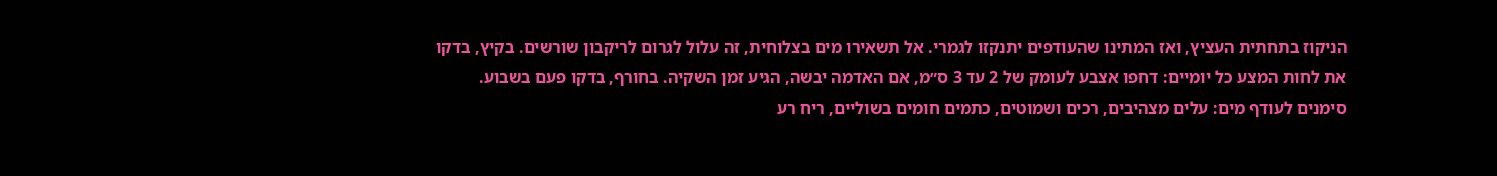הניקוז בתחתית העציץ, ואז המתינו שהעודפים יתנקזו לגמרי. אל תשאירו מים בצלוחית, זה עלול לגרום לריקבון שורשים. בקיץ, בדקו את לחות המצע כל יומיים: דחפו אצבע לעומק של 2 עד 3 ס״מ, אם האדמה יבשה, הגיע זמן השקיה. בחורף, בדקו פעם בשבוע.
סימנים לעודף מים: עלים מצהיבים, רכים ושמוטים, כתמים חומים בשוליים, ריח רע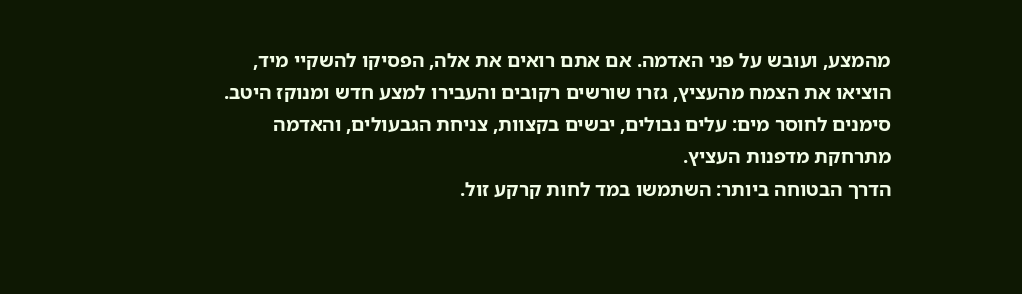מהמצע, ועובש על פני האדמה. אם אתם רואים את אלה, הפסיקו להשקיי מיד, הוציאו את הצמח מהעציץ, גזרו שורשים רקובים והעבירו למצע חדש ומנוקז היטב. סימנים לחוסר מים: עלים נבולים, יבשים בקצוות, צניחת הגבעולים, והאדמה מתרחקת מדפנות העציץ.
הדרך הבטוחה ביותר: השתמשו במד לחות קרקע זול.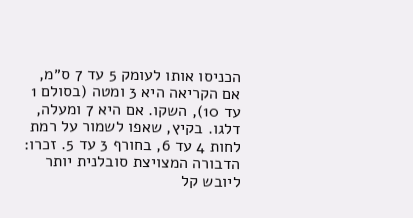הכניסו אותו לעומק 5 עד 7 ס״מ, אם הקריאה היא 3 ומטה (בסולם 1 עד 10), השקו. אם היא 7 ומעלה, דלגו. בקיץ, שאפו לשמור על רמת לחות 4 עד 6, בחורף 3 עד 5. זכרו: הדבורה המצויצת סובלנית יותר ליובש קל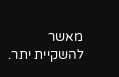מאשר להשקיית יתר.